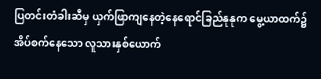ပြတင်းတံခါးဆီမှ ယှက်ဖြာကျနေတဲ့နေရောင်ခြည်နုနုက မွေ့ယာထက်၌အိပ်စက်နေသော လူသားနှစ်ယောက်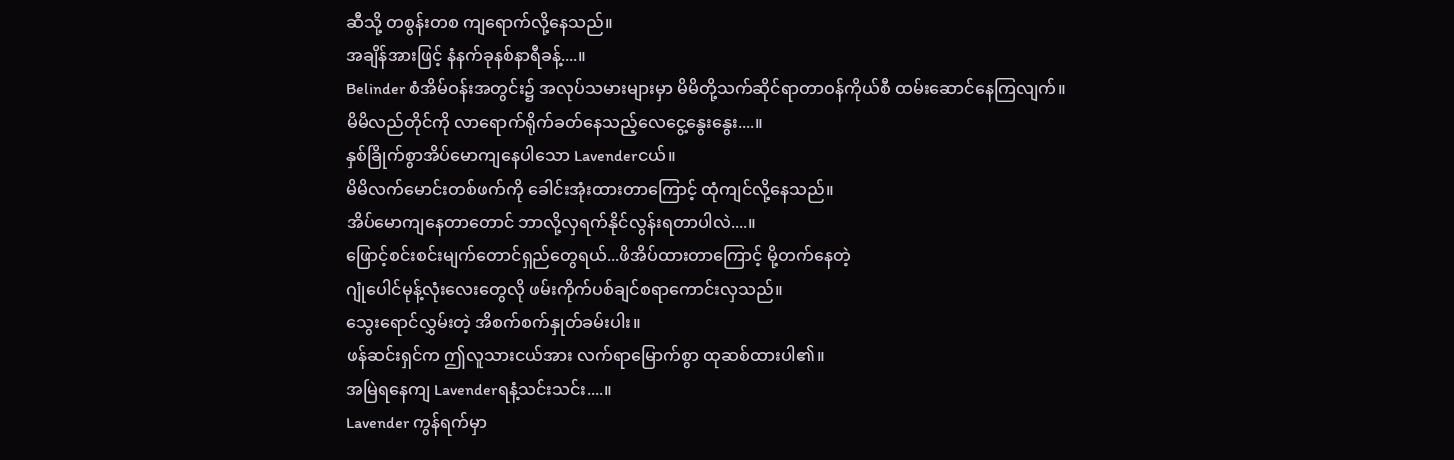ဆီသို့ တစွန်းတစ ကျရောက်လို့နေသည်။
အချိန်အားဖြင့် နံနက်ခုနစ်နာရီခန့်....။
Belinder စံအိမ်ဝန်းအတွင်း၌ အလုပ်သမားများမှာ မိမိတို့သက်ဆိုင်ရာတာဝန်ကိုယ်စီ ထမ်းဆောင်နေကြလျက်။
မိမိလည်တိုင်ကို လာရောက်ရိုက်ခတ်နေသည့်လေငွေ့နွေးနွေး....။
နှစ်ခြိုက်စွာအိပ်မောကျနေပါသော Lavenderငယ်။
မိမိလက်မောင်းတစ်ဖက်ကို ခေါင်းအုံးထားတာကြောင့် ထုံကျင်လို့နေသည်။
အိပ်မောကျနေတာတောင် ဘာလို့လှရက်နိုင်လွန်းရတာပါလဲ....။
ဖြောင့်စင်းစင်းမျက်တောင်ရှည်တွေရယ်...ဖိအိပ်ထားတာကြောင့် မို့တက်နေတဲ့
ဂျုံပေါင်မုန့်လုံးလေးတွေလို ဖမ်းကိုက်ပစ်ချင်စရာကောင်းလှသည်။
သွေးရောင်လွှမ်းတဲ့ အိစက်စက်နှုတ်ခမ်းပါး။
ဖန်ဆင်းရှင်က ဤလူသားငယ်အား လက်ရာမြောက်စွာ ထုဆစ်ထားပါ၏။
အမြဲရနေကျ Lavenderရနံ့သင်းသင်း....။
Lavender ကွန်ရက်မှာ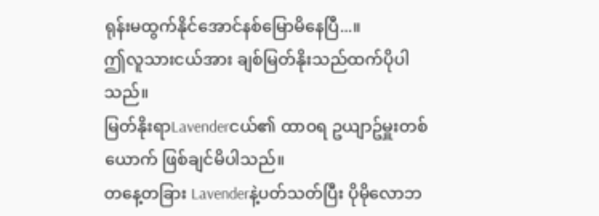ရုန်းမထွက်နိုင်အောင်နစ်မြောမိနေပြီ...။
ဤလူသားငယ်အား ချစ်မြတ်နိုးသည်ထက်ပိုပါသည်။
မြတ်နိုးရာLavenderငယ်၏ ထာဝရ ဥယျာဥ်မှူးတစ်ယောက် ဖြစ်ချင်မိပါသည်။
တနေ့တခြား Lavenderနဲ့ပတ်သတ်ပြီး ပိုမိုလောဘ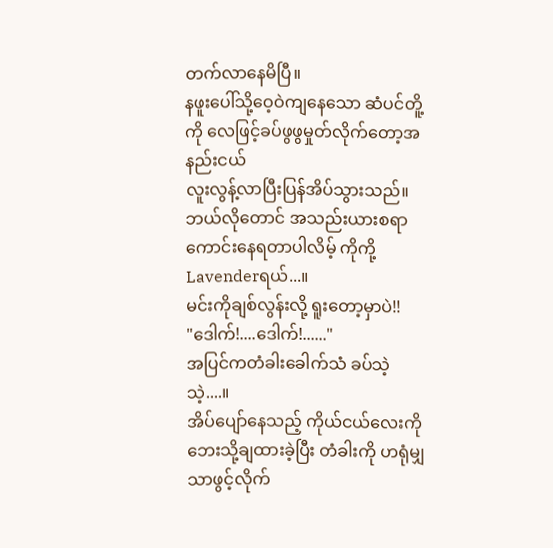တက်လာနေမိပြီ။
နဖူးပေါ်သို့ဝေ့ဝဲကျနေသော ဆံပင်တိူ့ကို လေဖြင့်ခပ်ဖွဖွမှုတ်လိုက်တော့အနည်းငယ်
လူးလွန့်လာပြီးပြန်အိပ်သွားသည်။ဘယ်လိုတောင် အသည်းယားစရာကောင်းနေရတာပါလိမ့် ကိုကို့Lavenderရယ်...။
မင်းကိုချစ်လွန်းလို့ ရူးတော့မှာပဲ!!
"ဒေါက်!....ဒေါက်!......"
အပြင်ကတံခါးခေါက်သံ ခပ်သဲ့သဲ့....။
အိပ်ပျော်နေသည့် ကိုယ်ငယ်လေးကို ဘေးသို့ချထားခဲ့ပြီး တံခါးကို ဟရုံမျှသာဖွင့်လိုက်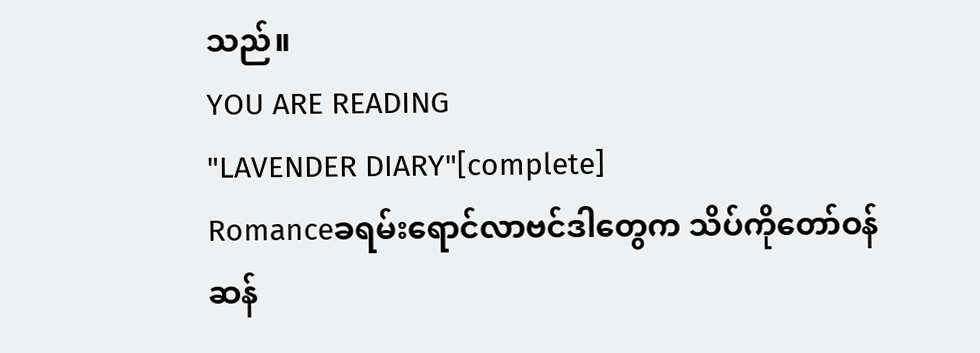သည်။
YOU ARE READING
"LAVENDER DIARY"[complete]
Romanceခရမ်းရောင်လာဗင်ဒါတွေက သိပ်ကိုတော်ဝန်ဆန်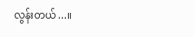လွန်းတယ်...။